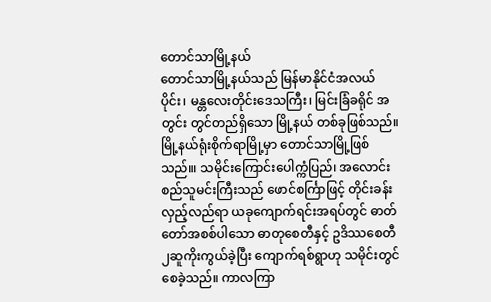တောင်သာမြို့နယ်
တောင်သာမြို့နယ်သည် မြန်မာနိုင်ငံအလယ်ပိုင်း၊ မန္တလေးတိုင်းဒေသကြီး၊ မြင်းခြံခရိုင် အတွင်း တွင်တည်ရှိသော မြို့နယ် တစ်ခုဖြစ်သည်။ မြို့နယ်ရုံးစိုက်ရာမြို့မှာ တောင်သာမြို့ဖြစ်သည်။၊ သမိုင်းကြောင်းပေါက္ကံပြည်၊ အလောင်းစည်သူမင်းကြီးသည် ဖောင်စင်္ကြာဖြင့် တိုင်းခန်းလှည့်လည်ရာ ယခုကျောက်ရင်းအရပ်တွင် ဓာတ်တော်အစစ်ပါသော ဓာတုစေတီနှင့် ဥဒိဿစေတီ ၂ဆူကိုးကွယ်ခဲ့ပြီး ကျောက်ရစ်ရွာဟု သမိုင်းတွင်စေခဲ့သည်။ ကာလကြာ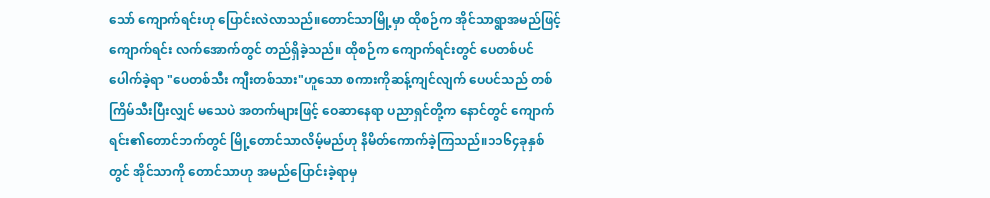သော် ကျောက်ရင်းဟု ပြောင်းလဲလာသည်။တောင်သာမြို့မှာ ထိုစဉ်က အိုင်သာရွာအမည်ဖြင့် ကျောက်ရင်း လက်အောက်တွင် တည်ရှိခဲ့သည်။ ထိုစဉ်က ကျောက်ရင်းတွင် ပေတစ်ပင်ပေါက်ခဲ့ရာ "ပေတစ်သီး ကျီးတစ်သား"ဟူသော စကားကိုဆန့်ကျင်လျက် ပေပင်သည် တစ်ကြိမ်သီးပြီးလျှင် မသေပဲ အတက်များဖြင့် ဝေဆာနေရာ ပညာရှင်တို့က နောင်တွင် ကျောက်ရင်း၏တောင်ဘက်တွင် မြို့တောင်သာလိမ့်မည်ဟု နိမိတ်ကောက်ခဲ့ကြသည်။၁၁၆၄ခုနှစ်တွင် အိုင်သာကို တောင်သာဟု အမည်ပြောင်းခဲ့ရာမှ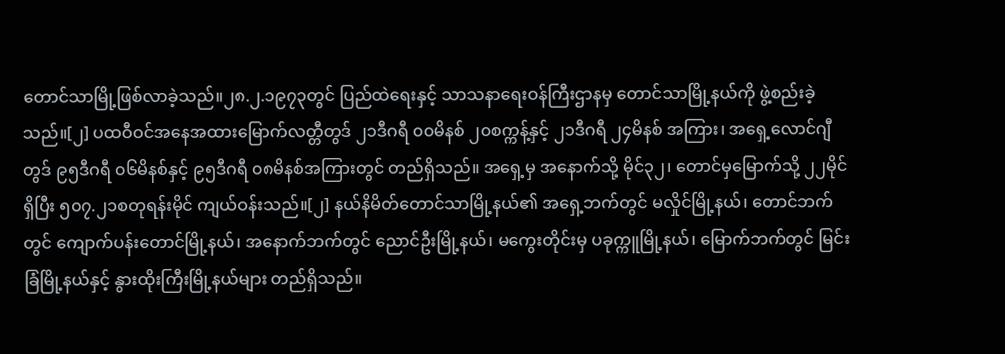တောင်သာမြို့ဖြစ်လာခဲ့သည်။၂၈.၂.၁၉၇၃တွင် ပြည်ထဲရေးနှင့် သာသနာရေးဝန်ကြီးဌာနမှ တောင်သာမြို့နယ်ကို ဖွဲ့စည်းခဲ့သည်။[၂] ပထဝီဝင်အနေအထားမြောက်လတ္တီတွဒ် ၂၁ဒီဂရီ ၀၀မိနစ် ၂၀စက္ကန့်နှင့် ၂၁ဒီဂရီ ၂၄မိနစ် အကြား၊ အရှေ့လောင်ဂျီတွဒ် ၉၅ဒီဂရီ ၀၆မိနစ်နှင့် ၉၅ဒီဂရီ ၀၈မိနစ်အကြားတွင် တည်ရှိသည်။ အရှေ့မှ အနောက်သို့ မိုင်၃၂၊ တောင်မှမြောက်သို့ ၂၂မိုင်ရှိပြီး ၅၀၇.၂၁စတုရန်းမိုင် ကျယ်ဝန်းသည်။[၂] နယ်နိမိတ်တောင်သာမြို့နယ်၏ အရှေ့ဘက်တွင် မလှိုင်မြို့နယ်၊ တောင်ဘက်တွင် ကျောက်ပန်းတောင်မြို့နယ်၊ အနောက်ဘက်တွင် ညောင်ဦးမြို့နယ်၊ မကွေးတိုင်းမှ ပခုက္ကူမြို့နယ်၊ မြောက်ဘက်တွင် မြင်းခြံမြို့နယ်နှင့် နွားထိုးကြီးမြို့နယ်များ တည်ရှိသည်။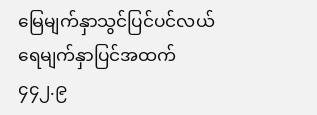မြေမျက်နှာသွင်ပြင်ပင်လယ်ရေမျက်နှာပြင်အထက် ၄၄၂.၉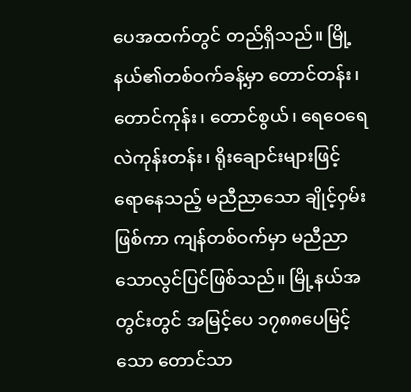ပေအထက်တွင် တည်ရှိသည်။ မြို့နယ်၏တစ်ဝက်ခန့်မှာ တောင်တန်း၊ တောင်ကုန်း၊ တောင်စွယ်၊ ရေဝေရေလဲကုန်းတန်း၊ ရိုးချောင်းများဖြင့် ရောနေသည့် မညီညာသော ချိုင့်ဝှမ်းဖြစ်ကာ ကျန်တစ်ဝက်မှာ မညီညာသောလွင်ပြင်ဖြစ်သည်။ မြို့နယ်အတွင်းတွင် အမြင့်ပေ ၁၇၈၈ပေမြင့်သော တောင်သာ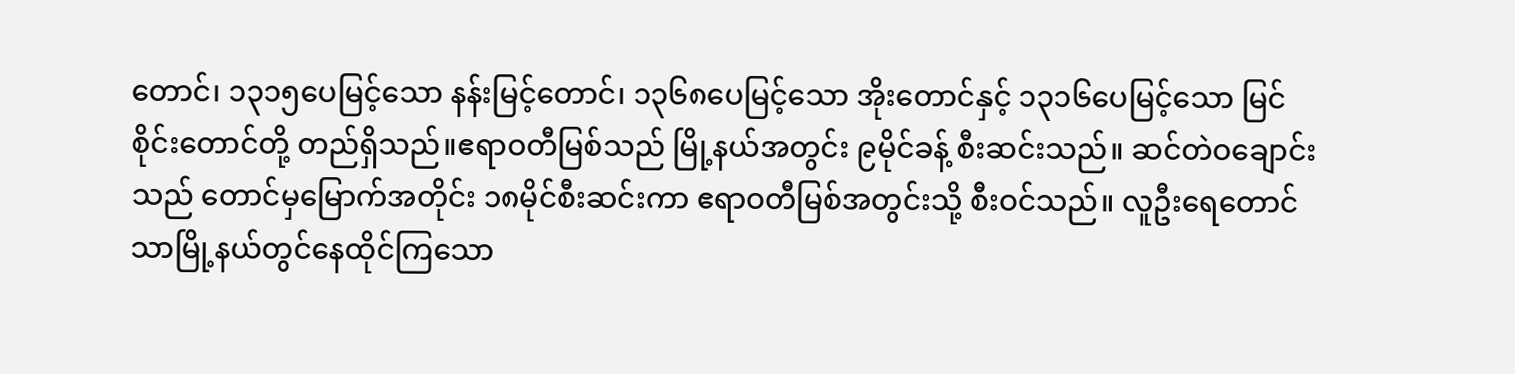တောင်၊ ၁၃၁၅ပေမြင့်သော နန်းမြင့်တောင်၊ ၁၃၆၈ပေမြင့်သော အိုးတောင်နှင့် ၁၃၁၆ပေမြင့်သော မြင်စိုင်းတောင်တို့ တည်ရှိသည်။ဧရာဝတီမြစ်သည် မြို့နယ်အတွင်း ၉မိုင်ခန့် စီးဆင်းသည်။ ဆင်တဲဝချောင်းသည် တောင်မှမြောက်အတိုင်း ၁၈မိုင်စီးဆင်းကာ ဧရာဝတီမြစ်အတွင်းသို့ စီးဝင်သည်။ လူဦးရေတောင်သာမြို့နယ်တွင်နေထိုင်ကြသော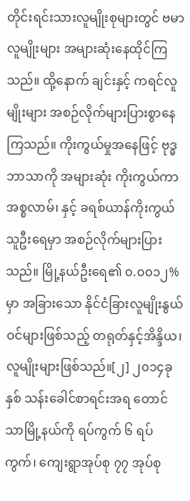တိုင်းရင်းသားလူမျိုးစုများတွင် ဗမာလူမျိုးများ အများဆုံးနေထိုင်ကြသည်။ ထို့နောက် ချင်းနှင့် ကရင်လူမျိုးများ အစဉ်လိုက်များပြားစွာနေကြသည်။ ကိုးကွယ်မှုအနေဖြင့် ဗုဒ္ဓဘာသာကို အများဆုံး ကိုးကွယ်ကာ အစ္စလာမ်၊ နှင့် ခရစ်ယာန်ကိုးကွယ်သူဦးရေမှာ အစဉ်လိုက်များပြားသည်။ မြို့နယ်ဦးရေ၏ ၀.၀၀၁၂%မှာ အခြားသော နိုင်ငံခြားလူမျိုးနွယ်ဝင်များဖြစ်သည့် တရုတ်နှင့်အိန္ဒိယ၊လူမျိုးများဖြစ်သည်။[၂] ၂၀၁၄ခုနှစ် သန်းခေါင်စာရင်းအရ တောင်သာမြို့နယ်ကို ရပ်ကွက် ၆ ရပ်ကွက်၊ ကျေးရွာအုပ်စု ၇၇ အုပ်စု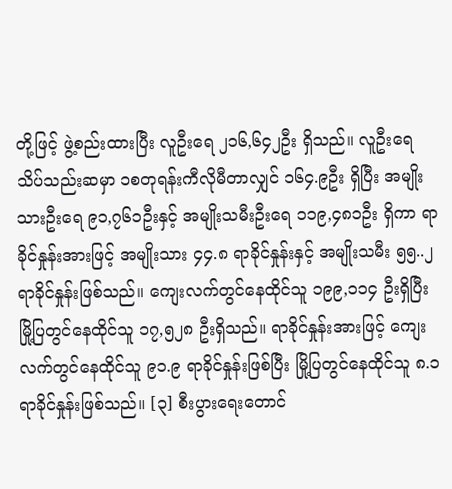တို့ဖြင့် ဖွဲ့စည်းထားပြီး လူဦးရေ ၂၁၆,၆၄၂ဦး ရှိသည်။ လူဦးရေ သိပ်သည်းဆမှာ ၁စတုရန်းကီလိုမီတာလျှင် ၁၆၄.၉ဦး ရှိပြီး အမျိုးသားဦးရေ ၉၁,၇၆၁ဦးနှင့် အမျိုးသမီးဦးရေ ၁၁၉,၄၈၁ဦး ရှိကာ ရာခိုင်နှုန်းအားဖြင့် အမျိုးသား ၄၄.၈ ရာခိုင်နှုန်းနှင့် အမျိုးသမီး ၅၅..၂ ရာခိုင်နှုန်းဖြစ်သည်။ ကျေးလက်တွင်နေထိုင်သူ ၁၉၉,၁၁၄ ဦးရှိပြီး မြို့ပြတွင်နေထိုင်သူ ၁၇,၅၂၈ ဦးရှိသည်။ ရာခိုင်နှုန်းအားဖြင့် ကျေးလက်တွင်နေထိုင်သူ ၉၁.၉ ရာခိုင်နှုန်းဖြစ်ပြီး မြို့ပြတွင်နေထိုင်သူ ၈.၁ ရာခိုင်နှုန်းဖြစ်သည်။ [၃] စီးပွားရေးတောင်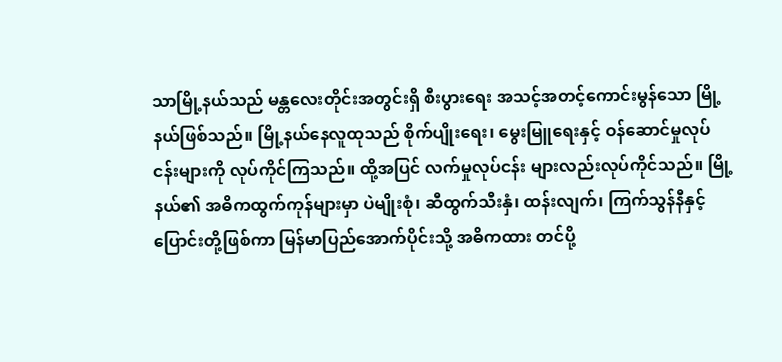သာမြို့နယ်သည် မန္တလေးတိုင်းအတွင်းရှိ စီးပွားရေး အသင့်အတင့်ကောင်းမွန်သော မြို့နယ်ဖြစ်သည်။ မြို့နယ်နေလူထုသည် စိုက်ပျိုးရေး၊ မွေးမြူရေးနှင့် ဝန်ဆောင်မှုလုပ်ငန်းများကို လုပ်ကိုင်ကြသည်။ ထို့အပြင် လက်မှုလုပ်ငန်း များလည်းလုပ်ကိုင်သည်။ မြို့နယ်၏ အဓိကထွက်ကုန်များမှာ ပဲမျိုးစုံ၊ ဆီထွက်သီးနှံ၊ ထန်းလျက်၊ ကြက်သွန်နီနှင့် ပြောင်းတို့ဖြစ်ကာ မြန်မာပြည်အောက်ပိုင်းသို့ အဓိကထား တင်ပို့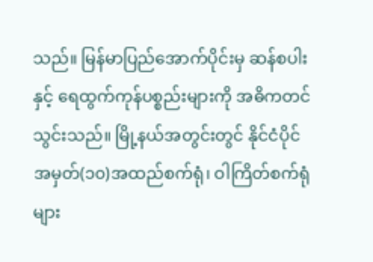သည်။ မြန်မာပြည်အောက်ပိုင်းမှ ဆန်စပါးနှင့် ရေထွက်ကုန်ပစ္စည်းများကို အဓိကတင်သွင်းသည်။ မြို့နယ်အတွင်းတွင် နိုင်ငံပိုင် အမှတ်(၁၀)အထည်စက်ရုံ၊ ဝါကြိတ်စက်ရုံများ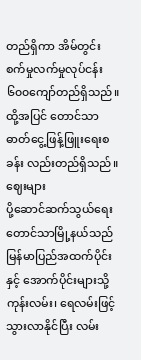တည်ရှိကာ အိမ်တွင်းစက်မှုလက်မှုလုပ်ငန်း ၆၀၀ကျော်တည်ရှိသည်။ ထို့အပြင် တောင်သာ ဓာတ်ငွေ့ဖြန့်ဖြူးရေးစခန်း လည်းတည်ရှိသည်။ ဈေးများ
ပို့ဆောင်ဆက်သွယ်ရေးတောင်သာမြို့နယ်သည် မြန်မာပြည်အထက်ပိုင်းနှင့် အောက်ပိုင်းများသို့ ကုန်းလမ်း၊ ရေလမ်းဖြင့် သွားလာနိုင်ပြီး လမ်း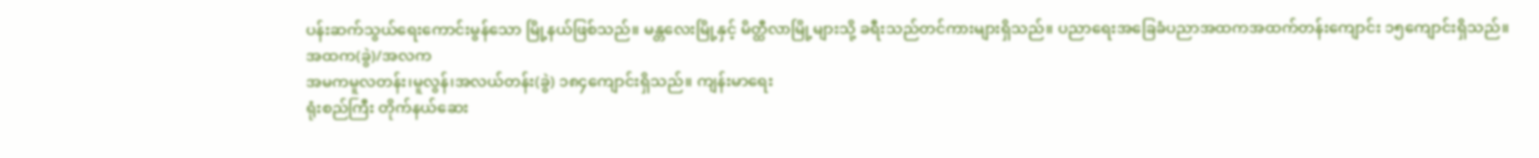ပန်းဆက်သွယ်ရေးကောင်းမွန်သော မြို့နယ်ဖြစ်သည်။ မန္တလေးမြို့နှင့် မိတ္ထီလာမြို့များသို့ ခရီးသည်တင်ကားများရှိသည်။ ပညာရေးအခြေခံပညာအထကအထက်တန်းကျောင်း ၁၅ကျောင်းရှိသည်။
အထက(ခွဲ)/အလက
အမကမူလတန်း၊မူလွန်၊အလယ်တန်း(ခွဲ) ၁၈၄ကျောင်းရှိသည်။ ကျန်းမာရေး
ရုံးစည်ကြီး တိုက်နယ်ဆေး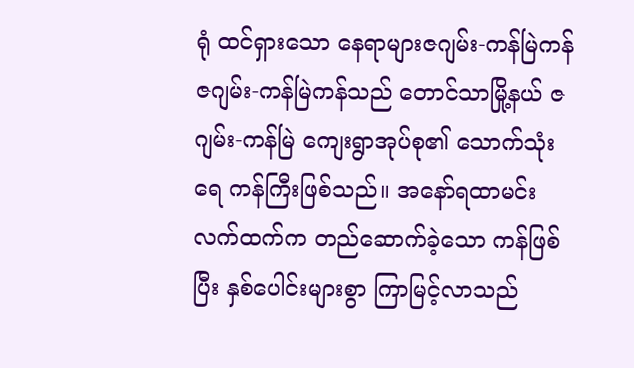ရုံ ထင်ရှားသော နေရာများဇဂျမ်း-ကန်မြဲကန်ဇဂျမ်း-ကန်မြဲကန်သည် တောင်သာမြို့နယ် ဇဂျမ်း-ကန်မြဲ ကျေးရွာအုပ်စု၏ သောက်သုံးရေ ကန်ကြီးဖြစ်သည်။ အနော်ရထာမင်း လက်ထက်က တည်ဆောက်ခဲ့သော ကန်ဖြစ်ပြီး နှစ်ပေါင်းများစွာ ကြာမြင့်လာသည်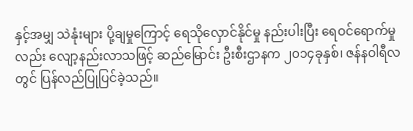နှင့်အမျှ သဲနုံးများ ပို့ချမှုကြောင့် ရေသိုလှောင်နိုင်မှု နည်းပါးပြီး ရေဝင်ရောက်မှုလည်း လျော့နည်းလာသဖြင့် ဆည်မြောင်း ဦးစီးဌာနက ၂၀၁၄ခုနှစ်၊ ဇန်နဝါရီလတွင် ပြန်လည်ပြုပြင်ခဲ့သည်။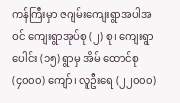ကန်ကြီးမှာ ဇဂျမ်းကျေးရွာအပါအဝင် ကျေးရွာအုပ်စု (၂) စု၊ ကျေးရွာပေါင်း (၁၅) ရွာမှ အိမ် ထောင်စု (၄၀၀၀) ကျော်၊ လူဦးရေ (၂၂၀၀၀)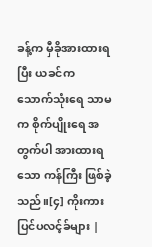ခန့်က မှီခိုအားထားရပြီး ယခင်က သောက်သုံးရေ သာမက စိုက်ပျိုးရေ အတွက်ပါ အားထားရသော ကန်ကြီး ဖြစ်ခဲ့သည်။[၄] ကိုးကား
ပြင်ပလင့်ခ်များ |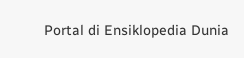Portal di Ensiklopedia Dunia